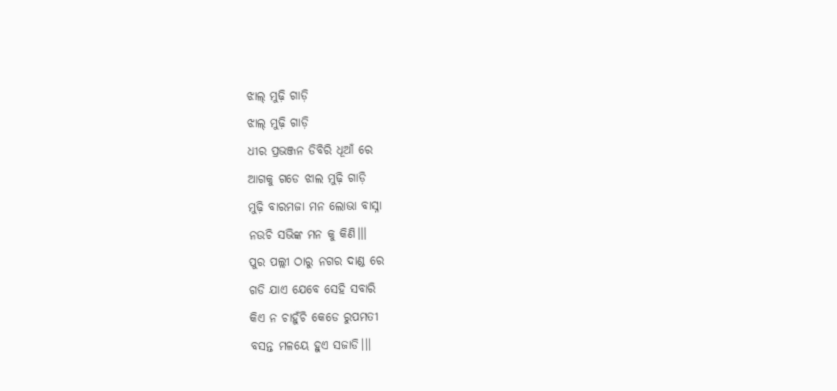ଝାଲ୍ ମୁଢ଼ି ଗାଡ଼ି
ଝାଲ୍ ମୁଢ଼ି ଗାଡ଼ି
ଧୀର ପ୍ରଭଞ୍ଜନ ଡିବିରି ଧୂଆଁ ରେ
ଆଗକୁ ଗଡେ ଝାଲ ମୁଢ଼ି ଗାଡ଼ି
ମୁଢ଼ି ବାରମଜା ମନ ଲୋଭା ବାସ୍ନା
ନଉଚି ସଭିଙ୍କ ମନ କୁ କିଣି।।।
ପୁର ପଲ୍ଲୀ ଠାରୁ ନଗର ଦାଣ୍ଡ ରେ
ଗଡି ଯାଏ ଯେବେ ସେହି ସବାରି
କିଏ ନ ଚାହୁଁଚି କେଡେ ରୁପମତୀ
ବସନ୍ତ ମଳୟେ ହୁଏ ସଜାଡି।।।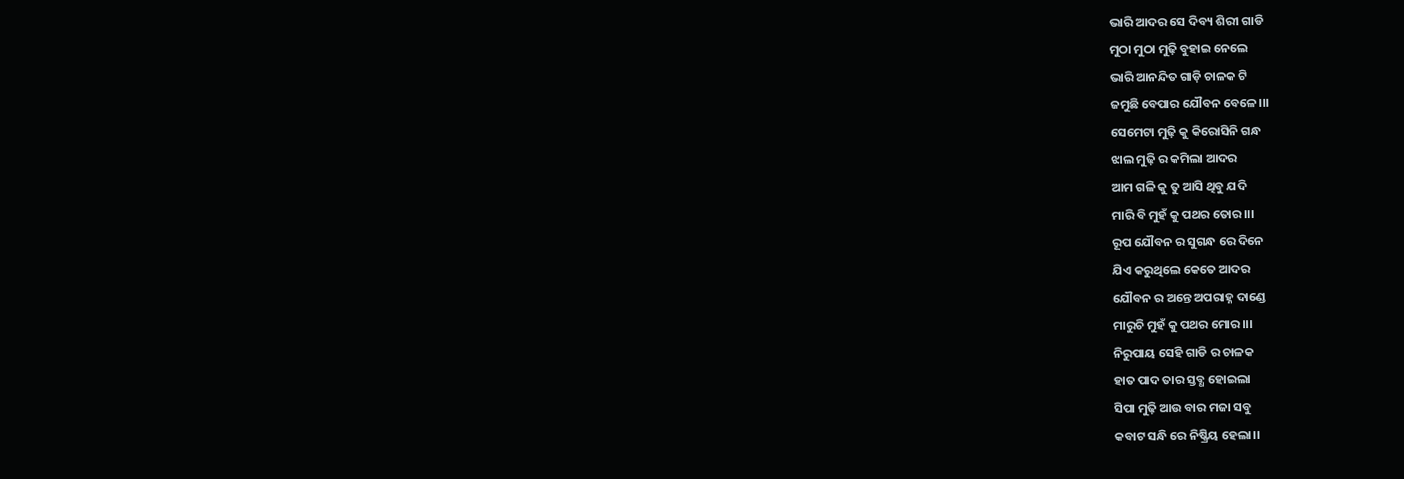ଭାରି ଆଦର ସେ ଦିବ୍ୟ ଶିରୀ ଗାଡି
ମୁଠା ମୁଠା ମୁଢ଼ି ବୁହାଇ ନେଲେ
ଭାରି ଆନନ୍ଦିତ ଗାଡ଼ି ଚାଳକ ଟି
ଜମୁଛି ବେପାର ଯୌବନ ବେଳେ।।।
ସେମେଟା ମୁଢ଼ି କୁ କିରୋସିନି ଗନ୍ଧ
ଝାଲ ମୁଢ଼ି ର କମିଲା ଆଦର
ଆମ ଗଳି କୁ ତୁ ଆସି ଥିବୁ ଯଦି
ମାରି ବି ମୁହଁ କୁ ପଥର ତୋର।।।
ରୂପ ଯୌବନ ର ସୁଗନ୍ଧ ରେ ଦିନେ
ଯିଏ କରୁଥିଲେ କେତେ ଆଦର
ଯୌବନ ର ଅନ୍ତେ ଅପରାହ୍ନ ଦାଣ୍ଡେ
ମାରୁଚି ମୁହଁ କୁ ପଥର ମୋର।।।
ନିରୁପାୟ ସେହି ଗାଡି ର ଚାଳକ
ହାତ ପାଦ ତାର ସ୍ତବ୍ଧ ହୋଇଲା
ସିପା ମୁଢ଼ି ଆଉ ବାର ମଜା ସବୁ
କବାଟ ସନ୍ଧି ରେ ନିଷ୍କ୍ରିୟ ହେଲା।।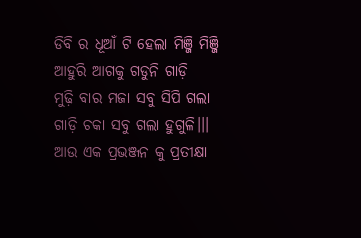ଡିବି ର ଧୂଆଁ ଟି ହେଲା ମିଞ୍ଜି ମିଞ୍ଜି
ଆହୁରି ଆଗକୁ ଗଡୁନି ଗାଡ଼ି
ମୁଢ଼ି ବାର ମଜା ସବୁ ସିପି ଗଲା
ଗାଡ଼ି ଚକା ସବୁ ଗଲା ହୁଗୁଳି।।।
ଆଉ ଏକ ପ୍ରଭଞ୍ଜନ କୁ ପ୍ରତୀକ୍ଷା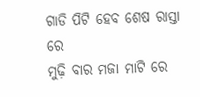ଗାଡି ପିଟି ହେବ ଶେଷ ରାସ୍ତା ରେ
ମୁଢ଼ି ବାର ମଜା ମାଟି ରେ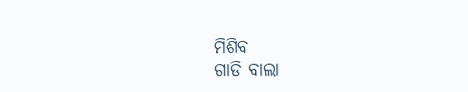ମିଶିବ
ଗାଡି ବାଲା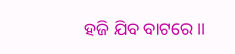ହଜି ଯିବ ବାଟରେ।।